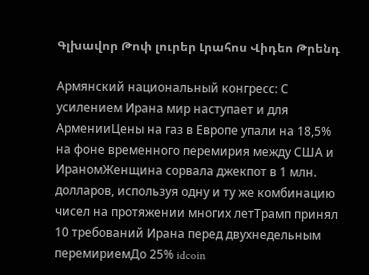Գլխավոր Թոփ լուրեր Լրահոս Վիդեո Թրենդ

Армянский национальный конгресс: С усилением Ирана мир наступает и для АрменииЦены на газ в Европе упали на 18,5% на фоне временного перемирия между США и ИраномЖенщина сорвала джекпот в 1 млн. долларов, используя одну и ту же комбинацию чисел на протяжении многих летТрамп принял 10 требований Ирана перед двухнедельным перемириемДо 25% idcoin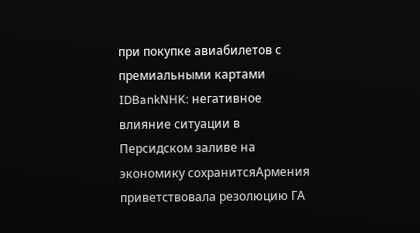при покупке авиабилетов с премиальными картами IDBankNHK: негативное влияние ситуации в Персидском заливе на экономику сохранитсяАрмения приветствовала резолюцию ГА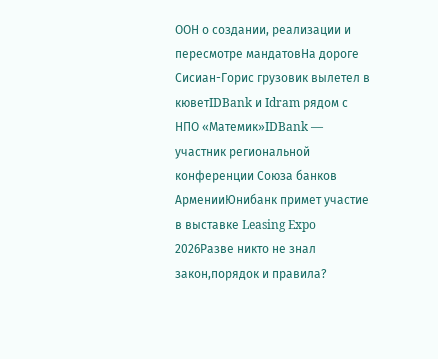ООН о создании, реализации и пересмотре мандатовНа дороге Сисиан-Горис грузовик вылетел в кюветIDBank и Idram рядом с НПО «Матемик»IDBank — участник региональной конференции Союза банков АрменииЮнибанк примет участие в выставке Leasing Expo 2026Разве никто не знал закон,порядок и правила?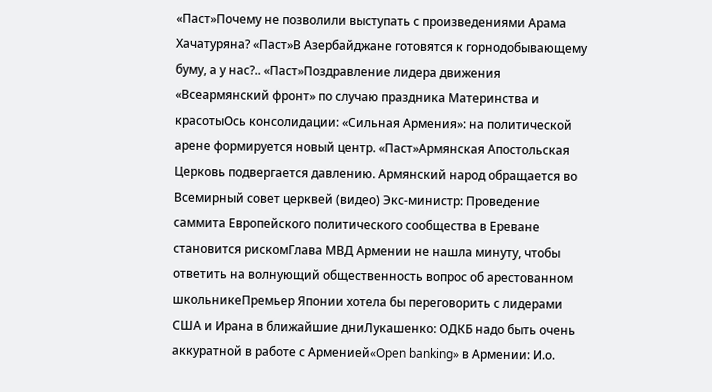«Паст»Почему не позволили выступать с произведениями Арама Хачатуряна? «Паст»В Азербайджане готовятся к горнодобывающему буму, а у нас?.. «Паст»Поздравление лидера движения «Всеармянский фронт» по случаю праздника Материнства и красотыОсь консолидации: «Сильная Армения»: на политической арене формируется новый центр. «Паст»Армянская Апостольская Церковь подвергается давлению. Армянский народ обращается во Всемирный совет церквей (видео) Экс-министр: Проведение саммита Европейского политического сообщества в Ереване становится рискомГлава МВД Армении не нашла минуту, чтобы ответить на волнующий общественность вопрос об арестованном школьникеПремьер Японии хотела бы переговорить с лидерами США и Ирана в ближайшие дниЛукашенко: ОДКБ надо быть очень аккуратной в работе с Арменией«Open banking» в Армении: И.о.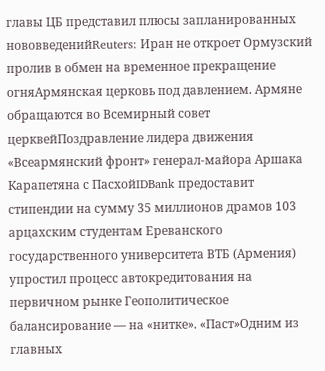главы ЦБ представил плюсы запланированных нововведенийReuters: Иран не откроет Ормузский пролив в обмен на временное прекращение огняАрмянская церковь под давлением. Армяне обращаются во Всемирный совет церквейПоздравление лидера движения «Всеармянский фронт» генерал-майора Аршака Карапетяна с ПасхойIDBank предоставит стипендии на сумму 35 миллионов драмов 103 арцахским студентам Ереванского государственного университета ВТБ (Армения) упростил процесс автокредитования на первичном рынке Геополитическое балансирование — на «нитке». «Паст»Одним из главных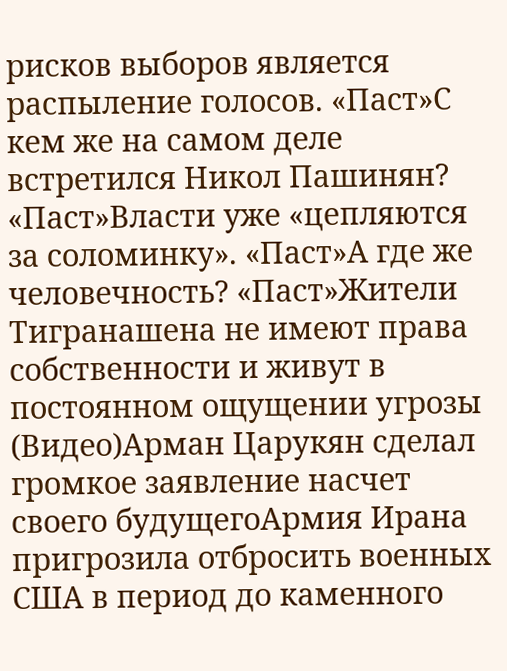рисков выборов является распыление голосов. «Паст»С кем же на самом деле встретился Никол Пашинян? «Паст»Власти уже «цепляются за соломинку». «Паст»А где же человечность? «Паст»Жители Тигранашена не имеют права собственности и живут в постоянном ощущении угрозы (Видео)Арман Царукян сделал громкое заявление насчет своего будущегоАрмия Ирана пригрозила отбросить военных США в период до каменного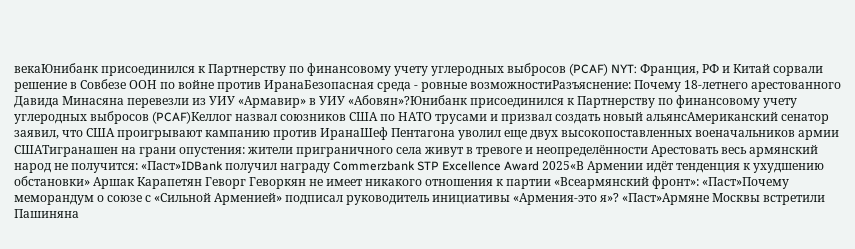векаЮнибанк присоединился к Партнерству по финансовому учету углеродных выбросов (PCAF) NYT: Франция, РФ и Китай сорвали решение в Совбезе ООН по войне против ИранаБезопасная среда - ровные возможностиРазъяснение: Почему 18-летнего арестованного Давида Минасяна перевезли из УИУ «Армавир» в УИУ «Абовян»?Юнибанк присоединился к Партнерству по финансовому учету углеродных выбросов (PCAF)Келлог назвал союзников США по НАТО трусами и призвал создать новый альянсАмериканский сенатор заявил, что США проигрывают кампанию против ИранаШеф Пентагона уволил еще двух высокопоставленных военачальников армии СШАТигранашен на грани опустения: жители приграничного села живут в тревоге и неопределённости Арестовать весь армянский народ не получится: «Паст»IDBank получил награду Commerzbank STP Excellence Award 2025«В Армении идёт тенденция к ухудшению обстановки» Аршак Карапетян Геворг Геворкян не имеет никакого отношения к партии «Всеармянский фронт»: «Паст»Почему меморандум о союзе с «Сильной Арменией» подписал руководитель инициативы «Армения-это я»? «Паст»Армяне Москвы встретили Пашиняна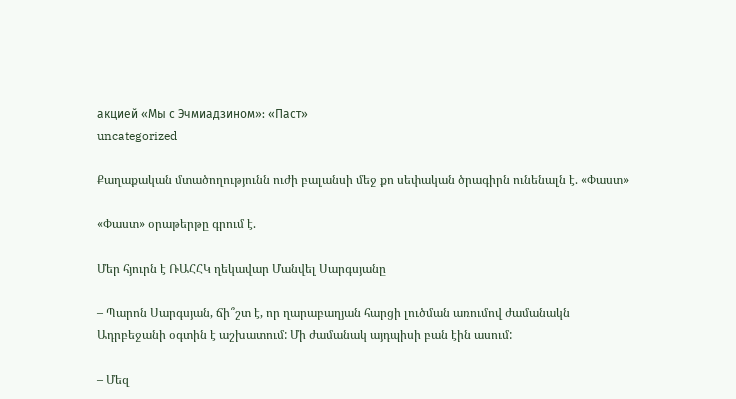акцией «Мы с Эчмиадзином»: «Паст»
uncategorized

Քաղաքական մտածողությունն ուժի բալանսի մեջ քո սեփական ծրագիրն ունենալն է. «Փաստ»

«Փաստ» օրաթերթը գրում է.

Մեր հյուրն է ՌԱՀՀԿ ղեկավար Մանվել Սարգսյանը

– Պարոն Սարգսյան, ճի՞շտ է, որ ղարաբաղյան հարցի լուծման առումով ժամանակն Ադրբեջանի օգտին է աշխատում: Մի ժամանակ այդպիսի բան էին ասում:

– Մեզ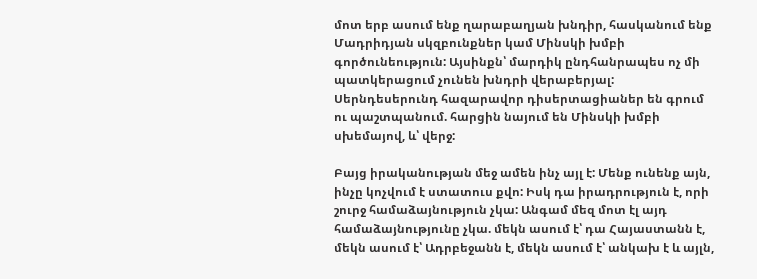մոտ երբ ասում ենք ղարաբաղյան խնդիր, հասկանում ենք Մադրիդյան սկզբունքներ կամ Մինսկի խմբի գործունեություն: Այսինքն՝ մարդիկ ընդհանրապես ոչ մի պատկերացում չունեն խնդրի վերաբերյալ: Սերնդեսերունդ հազարավոր դիսերտացիաներ են գրում ու պաշտպանում. հարցին նայում են Մինսկի խմբի սխեմայով, և՝ վերջ:

Բայց իրականության մեջ ամեն ինչ այլ է: Մենք ունենք այն, ինչը կոչվում է ստատուս քվո: Իսկ դա իրադրություն է, որի շուրջ համաձայնություն չկա: Անգամ մեզ մոտ էլ այդ համաձայնությունը չկա. մեկն ասում է՝ դա Հայաստանն է, մեկն ասում է՝ Ադրբեջանն է, մեկն ասում է՝ անկախ է և այլն,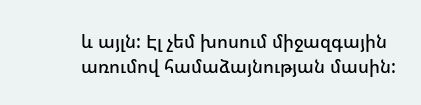և այլն: Էլ չեմ խոսում միջազգային առումով համաձայնության մասին: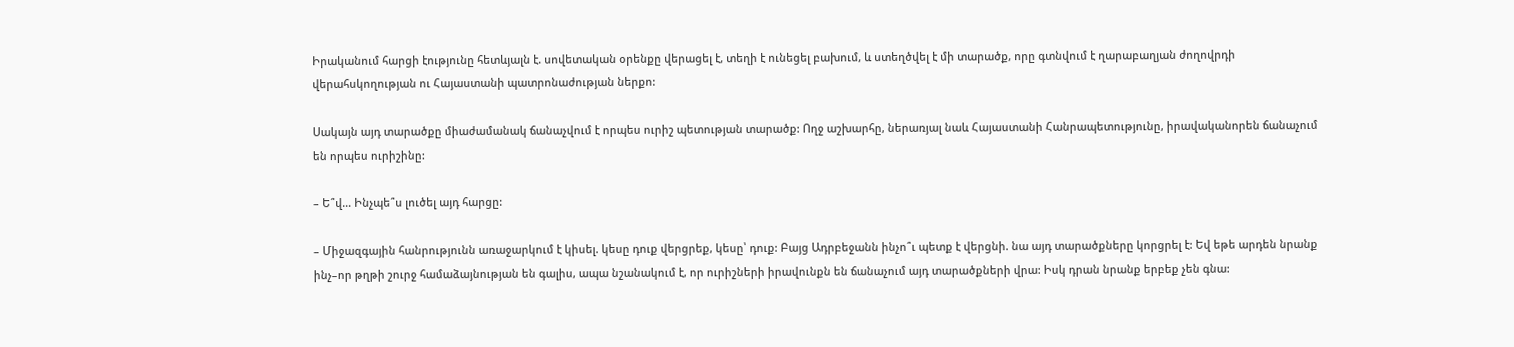Իրականում հարցի էությունը հետևյալն է. սովետական օրենքը վերացել է, տեղի է ունեցել բախում, և ստեղծվել է մի տարածք, որը գտնվում է ղարաբաղյան ժողովրդի վերահսկողության ու Հայաստանի պատրոնաժության ներքո:

Սակայն այդ տարածքը միաժամանակ ճանաչվում է որպես ուրիշ պետության տարածք: Ողջ աշխարհը, ներառյալ նաև Հայաստանի Հանրապետությունը, իրավականորեն ճանաչում են որպես ուրիշինը:

– Ե՞վ… Ինչպե՞ս լուծել այդ հարցը:

– Միջազգային հանրությունն առաջարկում է կիսել. կեսը դուք վերցրեք, կեսը՝ դուք: Բայց Ադրբեջանն ինչո՞ւ պետք է վերցնի. նա այդ տարածքները կորցրել է: Եվ եթե արդեն նրանք ինչ–որ թղթի շուրջ համաձայնության են գալիս, ապա նշանակում է, որ ուրիշների իրավունքն են ճանաչում այդ տարածքների վրա: Իսկ դրան նրանք երբեք չեն գնա: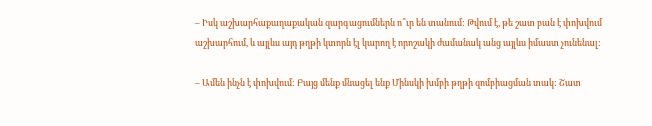– Իսկ աշխարհաքաղաքական զարգացումներն ո՞ւր են տանում: Թվում է, թե շատ բան է փոխվում աշխարհում, և այլևս այդ թղթի կտորն էլ կարող է որոշակի ժամանակ անց այլևս իմաստ չունենալ:

– Ամեն ինչն է փոխվում: Բայց մենք մնացել ենք Մինսկի խմբի թղթի զոմբիացման տակ: Շատ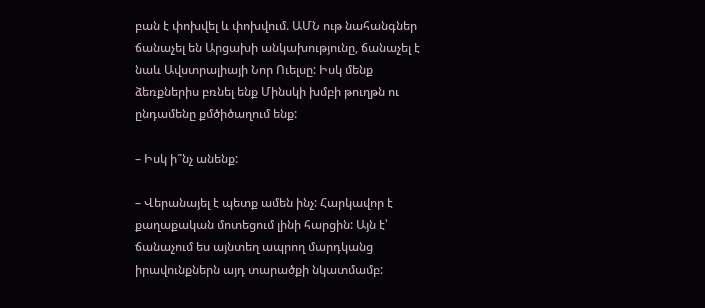բան է փոխվել և փոխվում. ԱՄՆ ութ նահանգներ ճանաչել են Արցախի անկախությունը, ճանաչել է նաև Ավստրալիայի Նոր Ուելսը: Իսկ մենք ձեռքներիս բռնել ենք Մինսկի խմբի թուղթն ու ընդամենը քմծիծաղում ենք:

– Իսկ ի՞նչ անենք:

– Վերանայել է պետք ամեն ինչ: Հարկավոր է քաղաքական մոտեցում լինի հարցին: Այն է՝ ճանաչում ես այնտեղ ապրող մարդկանց իրավունքներն այդ տարածքի նկատմամբ: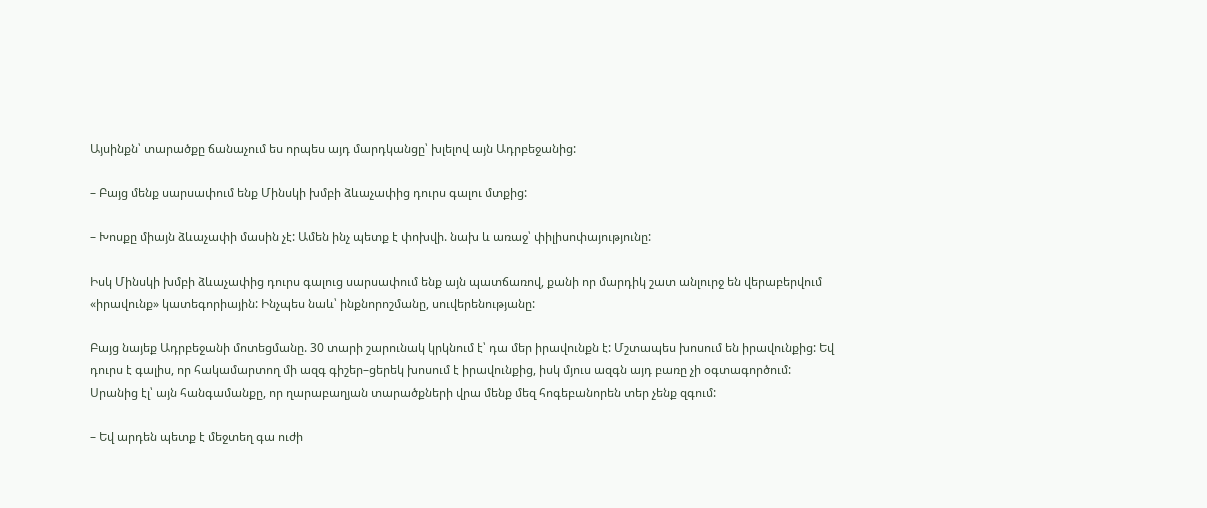Այսինքն՝ տարածքը ճանաչում ես որպես այդ մարդկանցը՝ խլելով այն Ադրբեջանից:

– Բայց մենք սարսափում ենք Մինսկի խմբի ձևաչափից դուրս գալու մտքից:

– Խոսքը միայն ձևաչափի մասին չէ: Ամեն ինչ պետք է փոխվի. նախ և առաջ՝ փիլիսոփայությունը:

Իսկ Մինսկի խմբի ձևաչափից դուրս գալուց սարսափում ենք այն պատճառով, քանի որ մարդիկ շատ անլուրջ են վերաբերվում «իրավունք» կատեգորիային: Ինչպես նաև՝ ինքնորոշմանը, սուվերենությանը:

Բայց նայեք Ադրբեջանի մոտեցմանը. 30 տարի շարունակ կրկնում է՝ դա մեր իրավունքն է: Մշտապես խոսում են իրավունքից: Եվ դուրս է գալիս, որ հակամարտող մի ազգ գիշեր–ցերեկ խոսում է իրավունքից, իսկ մյուս ազգն այդ բառը չի օգտագործում: Սրանից էլ՝ այն հանգամանքը, որ ղարաբաղյան տարածքների վրա մենք մեզ հոգեբանորեն տեր չենք զգում:

– Եվ արդեն պետք է մեջտեղ գա ուժի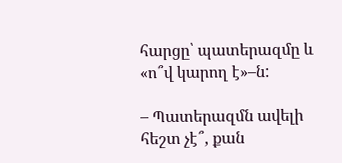հարցը՝ պատերազմը և «ո՞վ կարող է»–ն:

– Պատերազմն ավելի հեշտ չէ՞, քան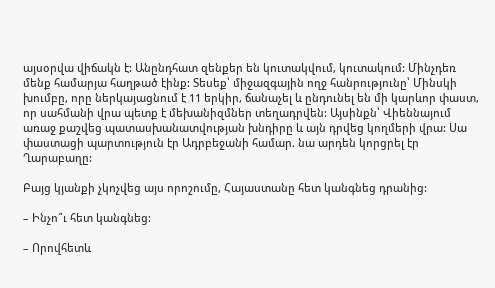այսօրվա վիճակն է: Անընդհատ զենքեր են կուտակվում, կուտակում: Մինչդեռ մենք համարյա հաղթած էինք: Տեսեք՝ միջազգային ողջ հանրությունը՝ Մինսկի խումբը, որը ներկայացնում է 11 երկիր, ճանաչել և ընդունել են մի կարևոր փաստ, որ սահմանի վրա պետք է մեխանիզմներ տեղադրվեն: Այսինքն՝ Վիեննայում առաջ քաշվեց պատասխանատվության խնդիրը և այն դրվեց կողմերի վրա: Սա փաստացի պարտություն էր Ադրբեջանի համար. նա արդեն կորցրել էր Ղարաբաղը:

Բայց կյանքի չկոչվեց այս որոշումը, Հայաստանը հետ կանգնեց դրանից:

– Ինչո՞ւ հետ կանգնեց:

– Որովհետև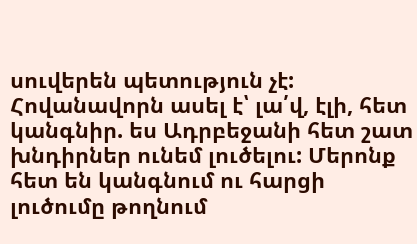սուվերեն պետություն չէ: Հովանավորն ասել է՝ լա՛վ, էլի, հետ կանգնիր. ես Ադրբեջանի հետ շատ խնդիրներ ունեմ լուծելու: Մերոնք հետ են կանգնում ու հարցի լուծումը թողնում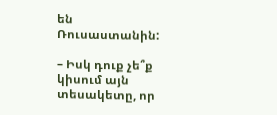են Ռուսաստանին:

– Իսկ դուք չե՞ք կիսում այն տեսակետը, որ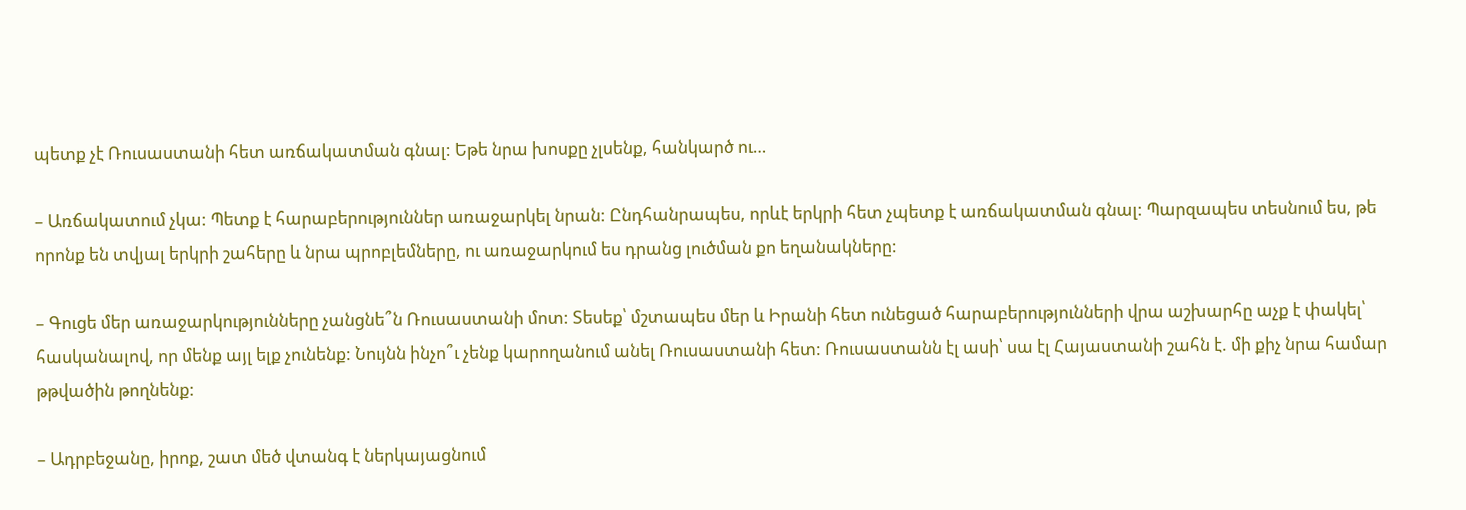պետք չէ Ռուսաստանի հետ առճակատման գնալ: Եթե նրա խոսքը չլսենք, հանկարծ ու…

– Առճակատում չկա: Պետք է հարաբերություններ առաջարկել նրան: Ընդհանրապես, որևէ երկրի հետ չպետք է առճակատման գնալ: Պարզապես տեսնում ես, թե որոնք են տվյալ երկրի շահերը և նրա պրոբլեմները, ու առաջարկում ես դրանց լուծման քո եղանակները:

– Գուցե մեր առաջարկությունները չանցնե՞ն Ռուսաստանի մոտ: Տեսեք՝ մշտապես մեր և Իրանի հետ ունեցած հարաբերությունների վրա աշխարհը աչք է փակել՝ հասկանալով, որ մենք այլ ելք չունենք: Նույնն ինչո՞ւ չենք կարողանում անել Ռուսաստանի հետ: Ռուսաստանն էլ ասի՝ սա էլ Հայաստանի շահն է. մի քիչ նրա համար թթվածին թողնենք:

– Ադրբեջանը, իրոք, շատ մեծ վտանգ է ներկայացնում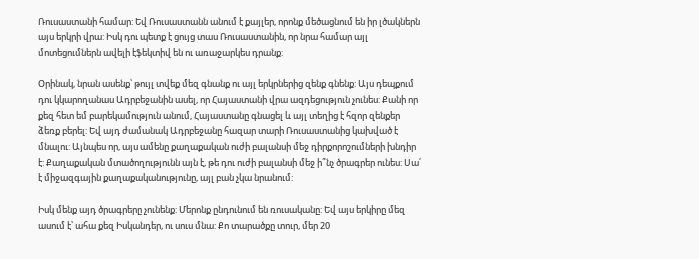Ռուսաստանի համար: Եվ Ռուսաստանն անում է քայլեր, որոնք մեծացնում են իր լծակներն այս երկրի վրա: Իսկ դու պետք է ցույց տաս Ռուսաստանին, որ նրա համար այլ մոտեցումներն ավելի էֆեկտիվ են ու առաջարկես դրանք:

Օրինակ, նրան ասենք՝ թույլ տվեք մեզ գնանք ու այլ երկրներից զենք գնենք: Այս դեպքում դու կկարողանաս Ադրբեջանին ասել, որ Հայաստանի վրա ազդեցություն չունես: Քանի որ քեզ հետ եմ բարեկամություն անում, Հայաստանը գնացել և այլ տեղից է հզոր զենքեր ձեռք բերել: Եվ այդ ժամանակ Ադրբեջանը հազար տարի Ռուսաստանից կախված է մնալու: Այնպես որ, այս ամենը քաղաքական ուժի բալանսի մեջ դիրքորոշումների խնդիր է: Քաղաքական մտածողությունն այն է, թե դու ուժի բալանսի մեջ ի՞նչ ծրագրեր ունես: Սա՛ է միջազգային քաղաքականությունը, այլ բան չկա նրանում:

Իսկ մենք այդ ծրագրերը չունենք: Մերոնք ընդունում են ռուսականը: Եվ այս երկիրը մեզ ասում է՝ ահա քեզ Իսկանդեր, ու սուս մնա: Քո տարածքը տուր, մեր 20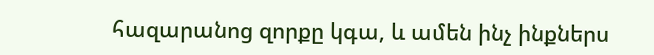հազարանոց զորքը կգա, և ամեն ինչ ինքներս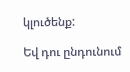կլուծենք:

Եվ դու ընդունում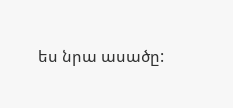ես նրա ասածը: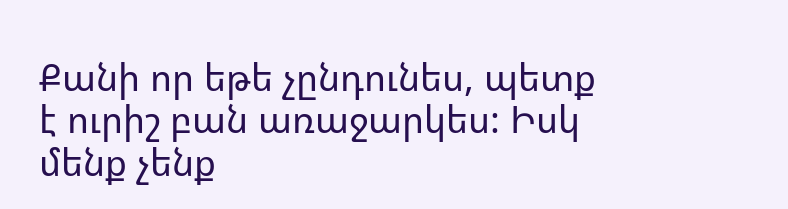Քանի որ եթե չընդունես, պետք է ուրիշ բան առաջարկես: Իսկ մենք չենք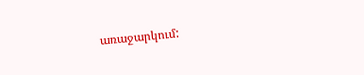առաջարկում: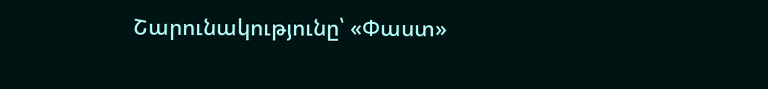Շարունակությունը՝ «Փաստ»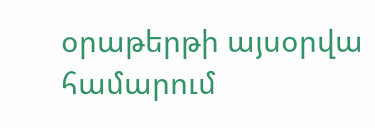օրաթերթի այսօրվա համարում